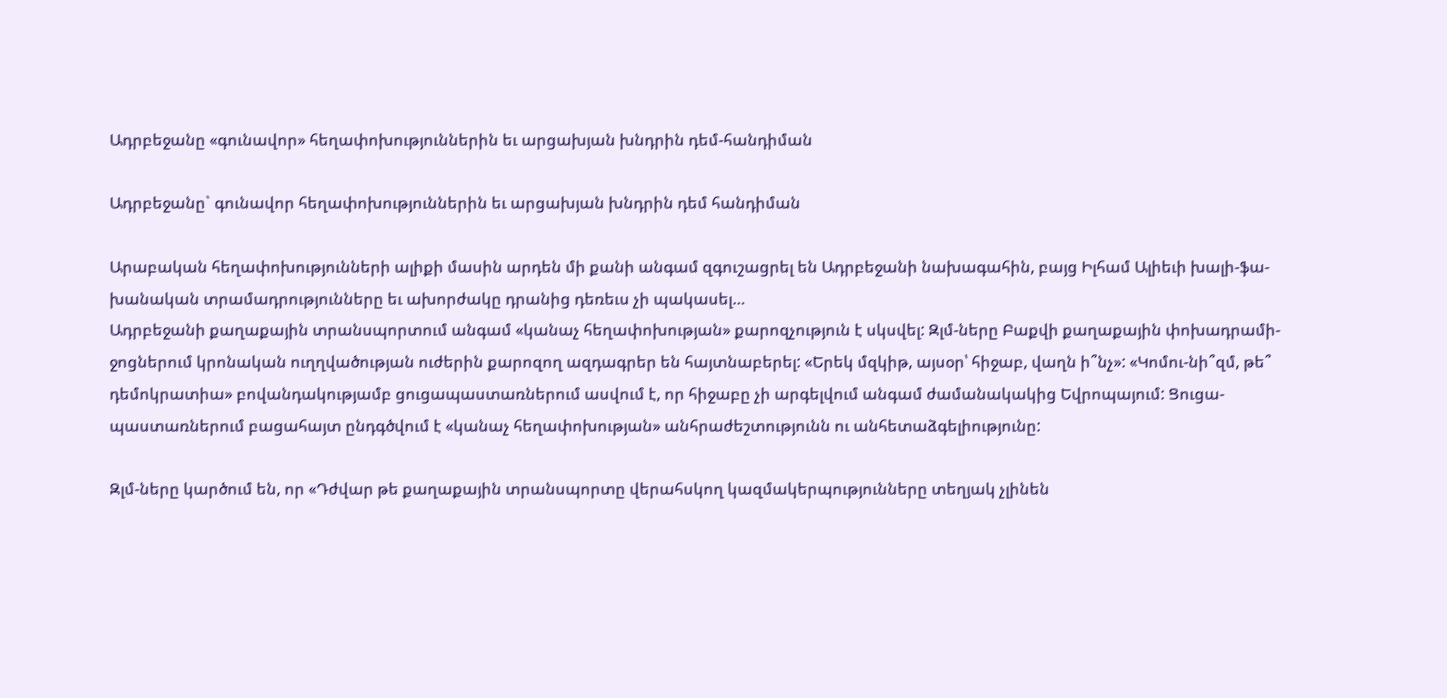Ադրբեջանը «գունավոր» հեղափոխություններին եւ արցախյան խնդրին դեմ-հանդիման

Ադրբեջանը` գունավոր հեղափոխություններին եւ արցախյան խնդրին դեմ հանդիման

Արաբական հեղափոխությունների ալիքի մասին արդեն մի քանի անգամ զգուշացրել են Ադրբեջանի նախագահին, բայց Իլհամ Ալիեւի խալի-ֆա-խանական տրամադրությունները եւ ախորժակը դրանից դեռեւս չի պակասել…
Ադրբեջանի քաղաքային տրանսպորտում անգամ «կանաչ հեղափոխության» քարոզչություն է սկսվել: Զլմ-ները Բաքվի քաղաքային փոխադրամի-ջոցներում կրոնական ուղղվածության ուժերին քարոզող ազդագրեր են հայտնաբերել: «Երեկ մզկիթ, այսօր՝ հիջաբ, վաղն ի՞նչ»: «Կոմու-նի՞զմ, թե՞ դեմոկրատիա» բովանդակությամբ ցուցապաստառներում ասվում է, որ հիջաբը չի արգելվում անգամ ժամանակակից Եվրոպայում: Ցուցա-պաստառներում բացահայտ ընդգծվում է «կանաչ հեղափոխության» անհրաժեշտությունն ու անհետաձգելիությունը:

Զլմ-ները կարծում են, որ «Դժվար թե քաղաքային տրանսպորտը վերահսկող կազմակերպությունները տեղյակ չլինեն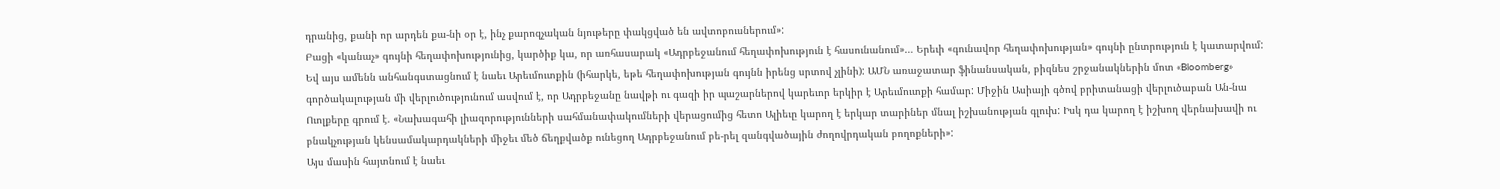դրանից, քանի որ արդեն քա-նի օր է, ինչ քարոզչական նյութերը փակցված են ավտոբուսներում»:
Բացի «կանաչ» գույնի հեղափոխությունից, կարծիք կա, որ առհասարակ «Ադրբեջանում հեղափոխություն է հասունանում»… Երեւի «գունավոր հեղափոխության» գույնի ընտրություն է կատարվում: Եվ այս ամենն անհանգստացնում է նաեւ Արեւմուտքին (իհարկե, եթե հեղափոխության գույնն իրենց սրտով չլինի): ԱՄՆ առաջատար ֆինանսական, բիզնես շրջանակներին մոտ «Bloomberg» գործակալության մի վերլուծությունում ասվում է, որ Ադրբեջանը նավթի ու գազի իր պաշարներով կարեւոր երկիր է Արեւմուտքի համար: Միջին Ասիայի գծով բրիտանացի վերլուծաբան Ան-նա Ուոլքերը գրում է. «Նախագահի լիազորությունների սահմանափակումների վերացումից հետո Ալիեւը կարող է երկար տարիներ մնալ իշխանության գլուխ: Իսկ դա կարող է իշխող վերնախավի ու բնակչության կենսամակարդակների միջեւ մեծ ճեղքվածք ունեցող Ադրբեջանում բե-րել զանգվածային ժողովրդական բողոքների»:
Այս մասին հայտնում է նաեւ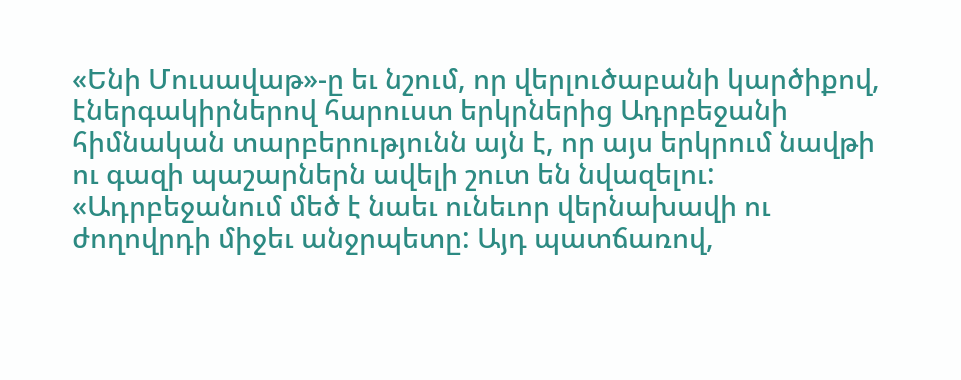«Ենի Մուսավաթ»-ը եւ նշում, որ վերլուծաբանի կարծիքով, էներգակիրներով հարուստ երկրներից Ադրբեջանի հիմնական տարբերությունն այն է, որ այս երկրում նավթի ու գազի պաշարներն ավելի շուտ են նվազելու: «Ադրբեջանում մեծ է նաեւ ունեւոր վերնախավի ու ժողովրդի միջեւ անջրպետը: Այդ պատճառով,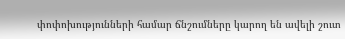փոփոխությունների համար ճնշումները կարող են ավելի շուտ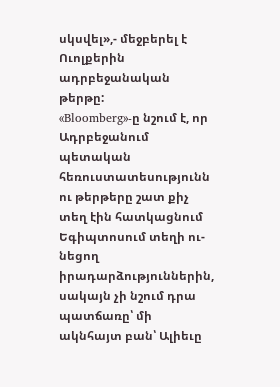սկսվել»,- մեջբերել է Ուոլքերին ադրբեջանական թերթը:
«Bloomberg»-ը նշում է, որ Ադրբեջանում պետական հեռուստատեսությունն ու թերթերը շատ քիչ տեղ էին հատկացնում Եգիպտոսում տեղի ու-նեցող իրադարձություններին, սակայն չի նշում դրա պատճառը՝ մի ակնհայտ բան՝ Ալիեւը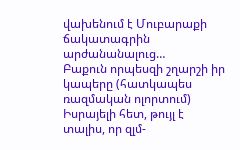վախենում է Մուբարաքի ճակատագրին արժանանալուց…
Բաքուն որպեսզի շղարշի իր կապերը (հատկապես ռազմական ոլորտում) Իսրայելի հետ, թույլ է տալիս, որ զլմ-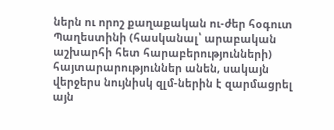ներն ու որոշ քաղաքական ու-ժեր հօգուտ Պաղեստինի (հասկանալ՝ արաբական աշխարհի հետ հարաբերությունների) հայտարարություններ անեն, սակայն վերջերս նույնիսկ զլմ-ներին է զարմացրել այն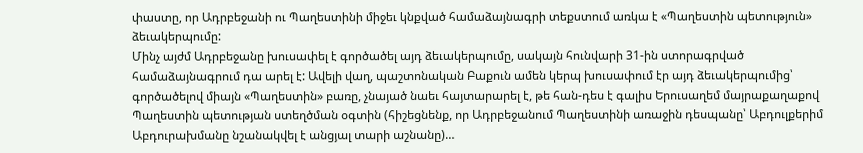փաստը, որ Ադրբեջանի ու Պաղեստինի միջեւ կնքված համաձայնագրի տեքստում առկա է «Պաղեստին պետություն» ձեւակերպումը:
Մինչ այժմ Ադրբեջանը խուսափել է գործածել այդ ձեւակերպումը, սակայն հունվարի 31-ին ստորագրված համաձայնագրում դա արել է: Ավելի վաղ, պաշտոնական Բաքուն ամեն կերպ խուսափում էր այդ ձեւակերպումից՝ գործածելով միայն «Պաղեստին» բառը, չնայած նաեւ հայտարարել է, թե հան-դես է գալիս Երուսաղեմ մայրաքաղաքով Պաղեստին պետության ստեղծման օգտին (հիշեցնենք, որ Ադրբեջանում Պաղեստինի առաջին դեսպանը՝ Աբդուլքերիմ Աբդուրախմանը նշանակվել է անցյալ տարի աշնանը)…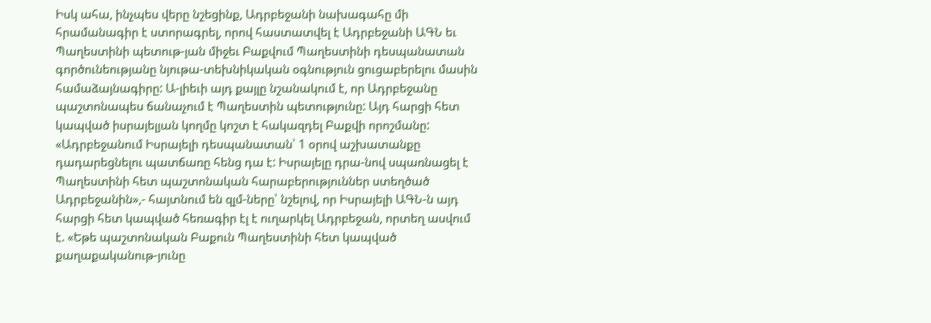Իսկ ահա, ինչպես վերը նշեցինք, Ադրբեջանի նախագահը մի հրամանագիր է ստորագրել, որով հաստատվել է Ադրբեջանի ԱԳՆ եւ Պաղեստինի պետութ-յան միջեւ Բաքվում Պաղեստինի դեսպանատան գործունեությանը նյութա-տեխնիկական օգնություն ցուցաբերելու մասին համաձայնագիրը: Ա-լիեւի այդ քայլը նշանակում է, որ Ադրբեջանը պաշտոնապես ճանաչում է Պաղեստին պետությունը: Այդ հարցի հետ կապված իսրայելյան կողմը կոշտ է հակազդել Բաքվի որոշմանը: «Ադրբեջանում Իսրայելի դեսպանատան՝ 1 օրով աշխատանքը դադարեցնելու պատճառը հենց դա է: Իսրայելը դրա-նով սպառնացել է Պաղեստինի հետ պաշտոնական հարաբերություններ ստեղծած Ադրբեջանին»,- հայտնում են զլմ-ները՝ նշելով, որ Իսրայելի ԱԳՆ-ն այդ հարցի հետ կապված հեռագիր էլ է ուղարկել Ադրբեջան, որտեղ ասվում է. «Եթե պաշտոնական Բաքուն Պաղեստինի հետ կապված քաղաքականութ-յունը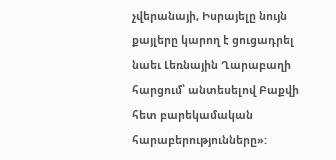չվերանայի, Իսրայելը նույն քայլերը կարող է ցուցադրել նաեւ Լեռնային Ղարաբաղի հարցում՝ անտեսելով Բաքվի հետ բարեկամական հարաբերությունները»: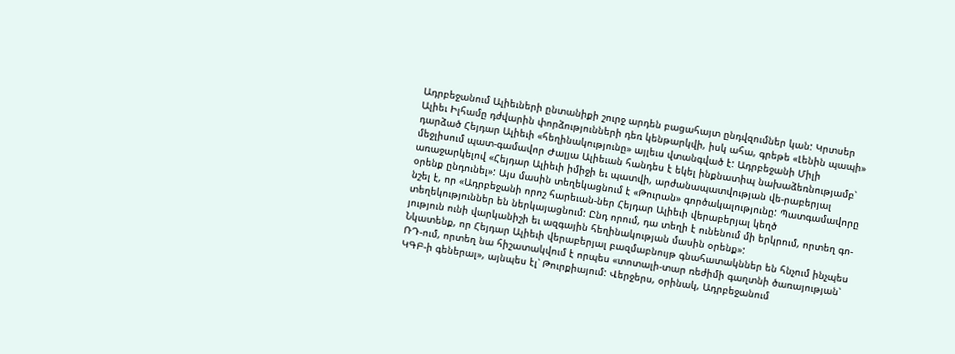Ադրբեջանում Ալիեւների ընտանիքի շուրջ արդեն բացահայտ ընդվզումներ կան: Կրտսեր Ալիեւ Իլհամը դժվարին փորձությունների դեռ կենթարկվի, իսկ ահա, գրեթե «Լենին պապի» դարձած Հեյդար Ալիեւի «հեղինակությունը» այլեւս վտանգված է: Ադրբեջանի Միլի մեջլիսում պատ-գամավոր Ժալյա Ալիեւան հանդես է եկել ինքնատիպ նախաձեռնությամբ՝ առաջարկելով «Հեյդար Ալիեւի իմիջի եւ պատվի, արժանապատվության վե-րաբերյալ օրենք ընդունել»: Այս մասին տեղեկացնում է «Թուրան» գործակալությունը: Պատգամավորը նշել է, որ «Ադրբեջանի որոշ հարեւան-ներ Հեյդար Ալիեւի վերաբերյալ կեղծ տեղեկություններ են ներկայացնում: Ընդ որում, դա տեղի է ունենում մի երկրում, որտեղ գո-յություն ունի վարկանիշի եւ ազգային հեղինակության մասին օրենք»:
Նկատենք, որ Հեյդար Ալիեւի վերաբերյալ բազմաբնույթ գնահատակններ են հնչում ինչպես ՌԴ-ում, որտեղ նա հիշատակվում է որպես «տոտալի-տար ռեժիմի գաղտնի ծառայության՝ ԿԳԲ-ի գեներալ», այնպես էլ՝ Թուրքիայում: Վերջերս, օրինակ, Ադրբեջանում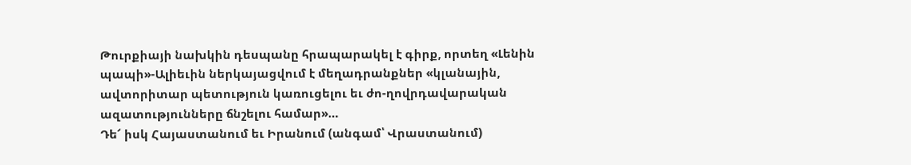Թուրքիայի նախկին դեսպանը հրապարակել է գիրք, որտեղ «Լենին պապի»-Ալիեւին ներկայացվում է մեղադրանքներ «կլանային, ավտորիտար պետություն կառուցելու եւ ժո-ղովրդավարական ազատությունները ճնշելու համար»…
Դե՜ իսկ Հայաստանում եւ Իրանում (անգամ՝ Վրաստանում)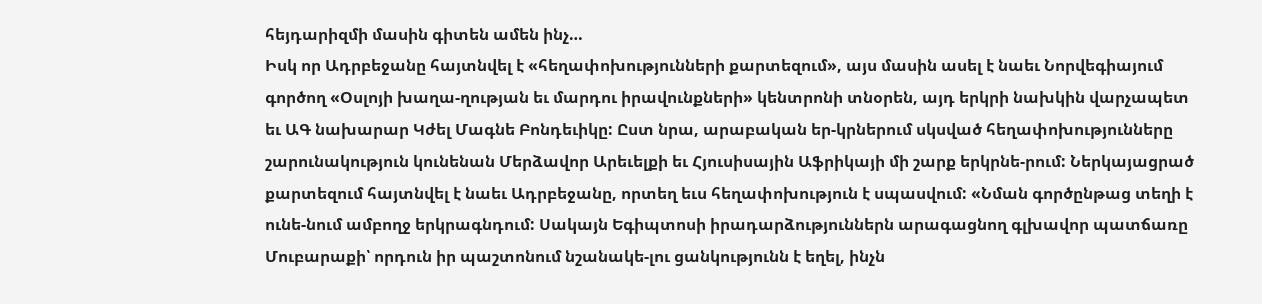հեյդարիզմի մասին գիտեն ամեն ինչ…
Իսկ որ Ադրբեջանը հայտնվել է «հեղափոխությունների քարտեզում», այս մասին ասել է նաեւ Նորվեգիայում գործող «Օսլոյի խաղա-ղության եւ մարդու իրավունքների» կենտրոնի տնօրեն, այդ երկրի նախկին վարչապետ եւ ԱԳ նախարար Կժել Մագնե Բոնդեւիկը: Ըստ նրա, արաբական եր-կրներում սկսված հեղափոխությունները շարունակություն կունենան Մերձավոր Արեւելքի եւ Հյուսիսային Աֆրիկայի մի շարք երկրնե-րում: Ներկայացրած քարտեզում հայտնվել է նաեւ Ադրբեջանը, որտեղ եւս հեղափոխություն է սպասվում: «Նման գործընթաց տեղի է ունե-նում ամբողջ երկրագնդում: Սակայն Եգիպտոսի իրադարձություններն արագացնող գլխավոր պատճառը Մուբարաքի՝ որդուն իր պաշտոնում նշանակե-լու ցանկությունն է եղել, ինչն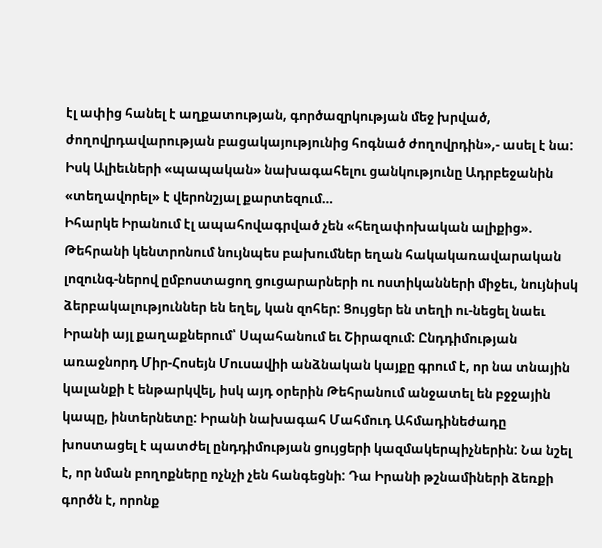էլ ափից հանել է աղքատության, գործազրկության մեջ խրված, ժողովրդավարության բացակայությունից հոգնած ժողովրդին»,- ասել է նա: Իսկ Ալիեւների «պապական» նախագահելու ցանկությունը Ադրբեջանին «տեղավորել» է վերոնշյալ քարտեզում…
Իհարկե Իրանում էլ ապահովագրված չեն «հեղափոխական ալիքից». Թեհրանի կենտրոնում նույնպես բախումներ եղան հակակառավարական լոզունգ-ներով ըմբոստացող ցուցարարների ու ոստիկանների միջեւ, նույնիսկ ձերբակալություններ են եղել, կան զոհեր: Ցույցեր են տեղի ու-նեցել նաեւ Իրանի այլ քաղաքներում՝ Սպահանում եւ Շիրազում: Ընդդիմության առաջնորդ Միր-Հոսեյն Մուսավիի անձնական կայքը գրում է, որ նա տնային կալանքի է ենթարկվել, իսկ այդ օրերին Թեհրանում անջատել են բջջային կապը, ինտերնետը: Իրանի նախագահ Մահմուդ Ահմադինեժադը խոստացել է պատժել ընդդիմության ցույցերի կազմակերպիչներին: Նա նշել է, որ նման բողոքները ոչնչի չեն հանգեցնի: Դա Իրանի թշնամիների ձեռքի գործն է, որոնք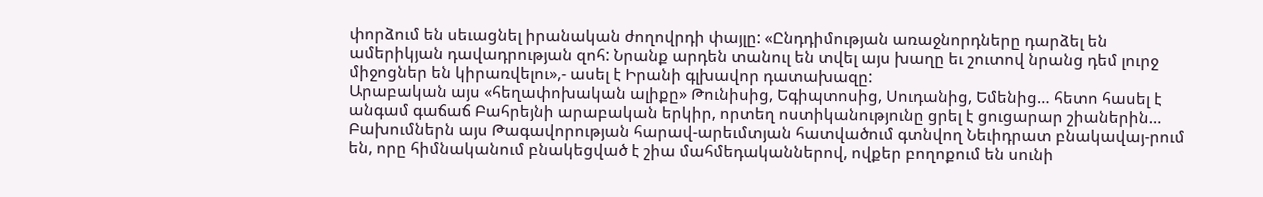փորձում են սեւացնել իրանական ժողովրդի փայլը: «Ընդդիմության առաջնորդները դարձել են ամերիկյան դավադրության զոհ: Նրանք արդեն տանուլ են տվել այս խաղը եւ շուտով նրանց դեմ լուրջ միջոցներ են կիրառվելու»,- ասել է Իրանի գլխավոր դատախազը:
Արաբական այս «հեղափոխական ալիքը» Թունիսից, Եգիպտոսից, Սուդանից, Եմենից… հետո հասել է անգամ գաճաճ Բահրեյնի արաբական երկիր, որտեղ ոստիկանությունը ցրել է ցուցարար շիաներին… Բախումներն այս Թագավորության հարավ-արեւմտյան հատվածում գտնվող Նեւիդրատ բնակավայ-րում են, որը հիմնականում բնակեցված է շիա մահմեդականներով, ովքեր բողոքում են սունի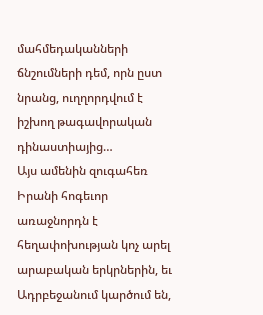մահմեդականների ճնշումների դեմ, որն ըստ նրանց, ուղղորդվում է իշխող թագավորական դինաստիայից…
Այս ամենին զուգահեռ Իրանի հոգեւոր առաջնորդն է հեղափոխության կոչ արել արաբական երկրներին, եւ Ադրբեջանում կարծում են,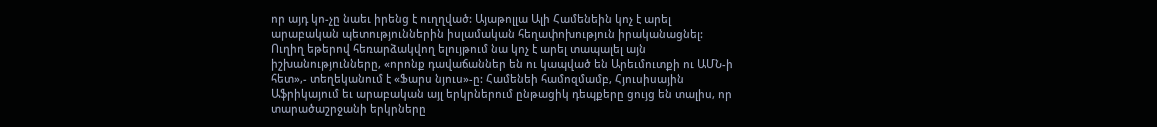որ այդ կո-չը նաեւ իրենց է ուղղված: Այաթոլլա Ալի Համենեին կոչ է արել արաբական պետություններին իսլամական հեղափոխություն իրականացնել: Ուղիղ եթերով հեռարձակվող ելույթում նա կոչ է արել տապալել այն իշխանությունները, «որոնք դավաճաններ են ու կապված են Արեւմուտքի ու ԱՄՆ-ի հետ»,- տեղեկանում է «Ֆարս նյուս»-ը: Համենեի համոզմամբ, Հյուսիսային Աֆրիկայում եւ արաբական այլ երկրներում ընթացիկ դեպքերը ցույց են տալիս, որ տարածաշրջանի երկրները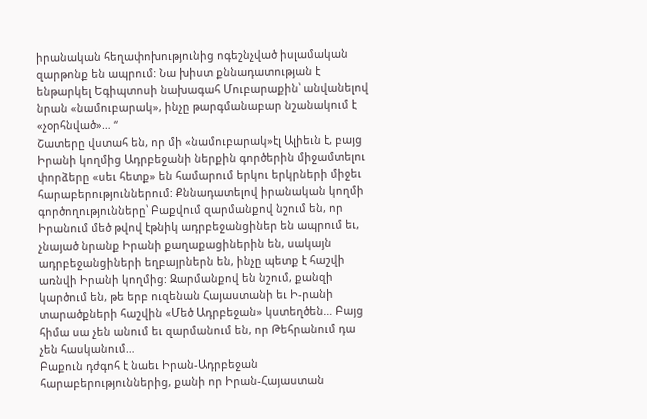իրանական հեղափոխությունից ոգեշնչված իսլամական զարթոնք են ապրում: Նա խիստ քննադատության է ենթարկել Եգիպտոսի նախագահ Մուբարաքին՝ անվանելով նրան «նամուբարակ», ինչը թարգմանաբար նշանակում է «չօրհնված»… “
Շատերը վստահ են, որ մի «նամուբարակ»էլ Ալիեւն է, բայց Իրանի կողմից Ադրբեջանի ներքին գործերին միջամտելու փորձերը «սեւ հետք» են համարում երկու երկրների միջեւ հարաբերություններում: Քննադատելով իրանական կողմի գործողությունները՝ Բաքվում զարմանքով նշում են, որ Իրանում մեծ թվով էթնիկ ադրբեջանցիներ են ապրում եւ, չնայած նրանք Իրանի քաղաքացիներին են, սակայն ադրբեջանցիների եղբայրներն են, ինչը պետք է հաշվի առնվի Իրանի կողմից: Զարմանքով են նշում, քանզի կարծում են, թե երբ ուզենան Հայաստանի եւ Ի-րանի տարածքների հաշվին «Մեծ Ադրբեջան» կստեղծեն… Բայց հիմա սա չեն անում եւ զարմանում են, որ Թեհրանում դա չեն հասկանում…
Բաքուն դժգոհ է նաեւ Իրան-Ադրբեջան հարաբերություններից, քանի որ Իրան-Հայաստան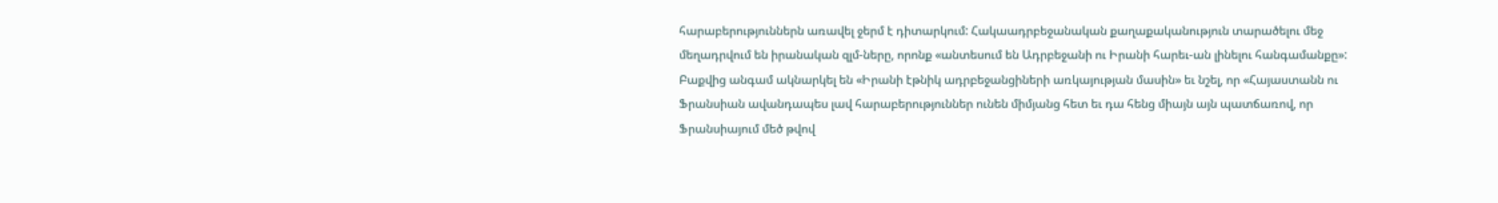հարաբերություններն առավել ջերմ է դիտարկում: Հակաադրբեջանական քաղաքականություն տարածելու մեջ մեղադրվում են իրանական զլմ-ները, որոնք «անտեսում են Ադրբեջանի ու Իրանի հարեւ-ան լինելու հանգամանքը»: Բաքվից անգամ ակնարկել են «Իրանի էթնիկ ադրբեջանցիների առկայության մասին» եւ նշել, որ «Հայաստանն ու Ֆրանսիան ավանդապես լավ հարաբերություններ ունեն միմյանց հետ եւ դա հենց միայն այն պատճառով, որ Ֆրանսիայում մեծ թվով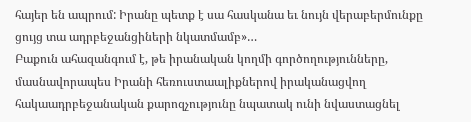հայեր են ապրում: Իրանը պետք է սա հասկանա եւ նույն վերաբերմունքը ցույց տա ադրբեջանցիների նկատմամբ»…
Բաքուն ահազանգում է, թե իրանական կողմի գործողությունները, մասնավորապես Իրանի հեռուստաալիքներով իրականացվող հակաադրբեջանական քարոզչությունը նպատակ ունի նվաստացնել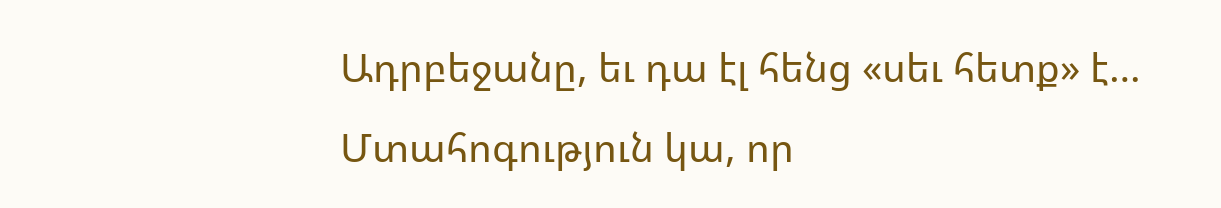Ադրբեջանը, եւ դա էլ հենց «սեւ հետք» է… Մտահոգություն կա, որ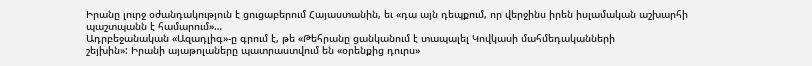Իրանը լուրջ օժանդակություն է ցուցաբերում Հայաստանին, եւ «դա այն դեպքում, որ վերջինս իրեն իսլամական աշխարհի պաշտպանն է համարում»…
Ադրբեջանական «Ազադլիգ»-ը գրում է, թե «Թեհրանը ցանկանում է տապալել Կովկասի մահմեդականների
շեյխին»: Իրանի այաթոլաները պատրաստվում են «օրենքից դուրս»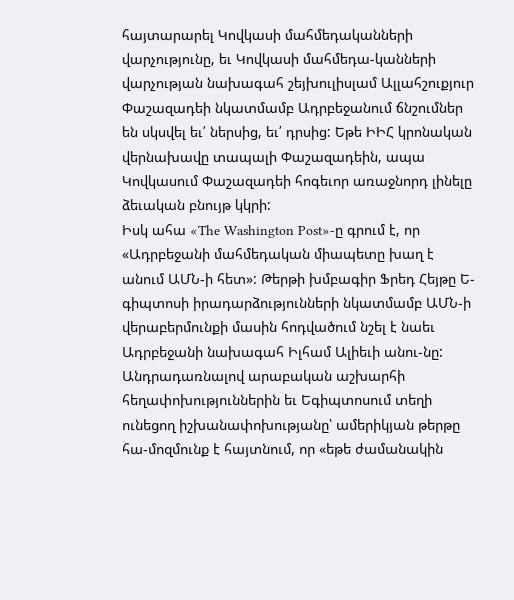հայտարարել Կովկասի մահմեդականների վարչությունը, եւ Կովկասի մահմեդա-կանների վարչության նախագահ շեյխուլիսլամ Ալլահշուքյուր Փաշազադեի նկատմամբ Ադրբեջանում ճնշումներ են սկսվել եւ՛ ներսից, եւ՛ դրսից: Եթե ԻԻՀ կրոնական վերնախավը տապալի Փաշազադեին, ապա Կովկասում Փաշազադեի հոգեւոր առաջնորդ լինելը ձեւական բնույթ կկրի:
Իսկ ահա «The Washington Post»-ը գրում է, որ «Ադրբեջանի մահմեդական միապետը խաղ է անում ԱՄՆ-ի հետ»: Թերթի խմբագիր Ֆրեդ Հեյթը Ե-գիպտոսի իրադարձությունների նկատմամբ ԱՄՆ-ի վերաբերմունքի մասին հոդվածում նշել է նաեւ Ադրբեջանի նախագահ Իլհամ Ալիեւի անու-նը: Անդրադառնալով արաբական աշխարհի հեղափոխություններին եւ Եգիպտոսում տեղի ունեցող իշխանափոխությանը՝ ամերիկյան թերթը հա-մոզմունք է հայտնում, որ «եթե ժամանակին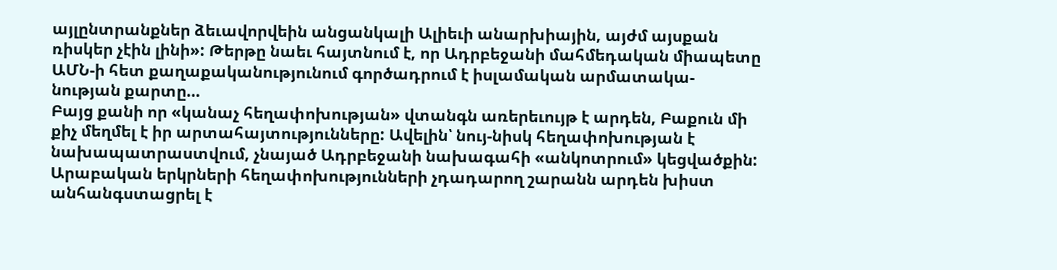այլընտրանքներ ձեւավորվեին անցանկալի Ալիեւի անարխիային, այժմ այսքան ռիսկեր չէին լինի»: Թերթը նաեւ հայտնում է, որ Ադրբեջանի մահմեդական միապետը ԱՄՆ-ի հետ քաղաքականությունում գործադրում է իսլամական արմատակա-նության քարտը…
Բայց քանի որ «կանաչ հեղափոխության» վտանգն առերեւույթ է արդեն, Բաքուն մի քիչ մեղմել է իր արտահայտությունները: Ավելին՝ նույ-նիսկ հեղափոխության է նախապատրաստվում, չնայած Ադրբեջանի նախագահի «անկոտրում» կեցվածքին: Արաբական երկրների հեղափոխությունների չդադարող շարանն արդեն խիստ անհանգստացրել է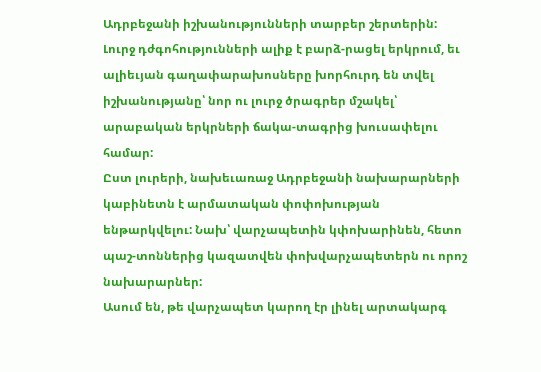Ադրբեջանի իշխանությունների տարբեր շերտերին: Լուրջ դժգոհությունների ալիք է բարձ-րացել երկրում, եւ ալիեւյան գաղափարախոսները խորհուրդ են տվել իշխանությանը՝ նոր ու լուրջ ծրագրեր մշակել՝ արաբական երկրների ճակա-տագրից խուսափելու համար:
Ըստ լուրերի, նախեւառաջ Ադրբեջանի նախարարների կաբինետն է արմատական փոփոխության ենթարկվելու: Նախ՝ վարչապետին կփոխարինեն, հետո պաշ-տոններից կազատվեն փոխվարչապետերն ու որոշ նախարարներ:
Ասում են, թե վարչապետ կարող էր լինել արտակարգ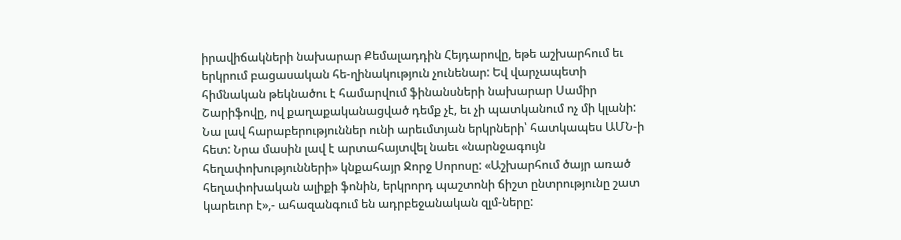իրավիճակների նախարար Քեմալադդին Հեյդարովը, եթե աշխարհում եւ երկրում բացասական հե-ղինակություն չունենար: Եվ վարչապետի հիմնական թեկնածու է համարվում ֆինանսների նախարար Սամիր Շարիֆովը, ով քաղաքականացված դեմք չէ, եւ չի պատկանում ոչ մի կլանի: Նա լավ հարաբերություններ ունի արեւմտյան երկրների՝ հատկապես ԱՄՆ-ի հետ: Նրա մասին լավ է արտահայտվել նաեւ «նարնջագույն հեղափոխությունների» կնքահայր Ջորջ Սորոսը: «Աշխարհում ծայր առած հեղափոխական ալիքի ֆոնին, երկրորդ պաշտոնի ճիշտ ընտրությունը շատ կարեւոր է»,- ահազանգում են ադրբեջանական զլմ-ները: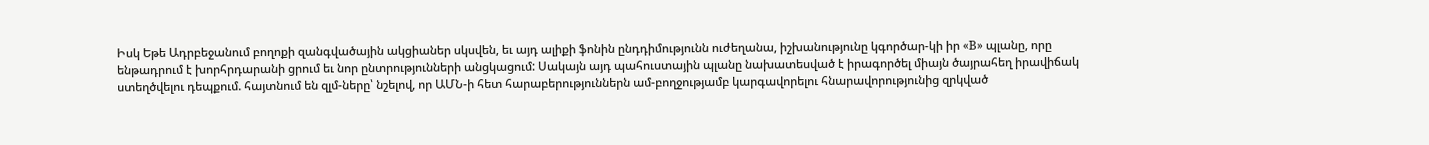Իսկ Եթե Ադրբեջանում բողոքի զանգվածային ակցիաներ սկսվեն, եւ այդ ալիքի ֆոնին ընդդիմությունն ուժեղանա, իշխանությունը կգործար-կի իր «B» պլանը, որը ենթադրում է խորհրդարանի ցրում եւ նոր ընտրությունների անցկացում: Սակայն այդ պահուստային պլանը նախատեսված է իրագործել միայն ծայրահեղ իրավիճակ ստեղծվելու դեպքում. հայտնում են զլմ-ները՝ նշելով, որ ԱՄՆ-ի հետ հարաբերություններն ամ-բողջությամբ կարգավորելու հնարավորությունից զրկված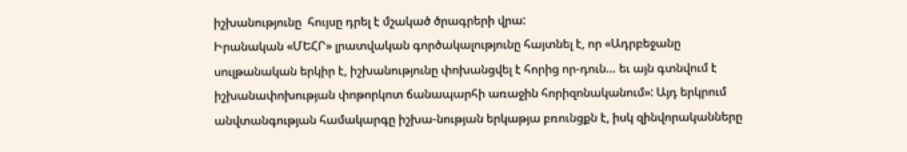իշխանությունը  հույսը դրել է մշակած ծրագրերի վրա:
Իրանական «ՄԵՀՐ» լրատվական գործակալությունը հայտնել է, որ «Ադրբեջանը սուլթանական երկիր է, իշխանությունը փոխանցվել է հորից որ-դուն… եւ այն գտնվում է իշխանափոխության փոթորկոտ ճանապարհի առաջին հորիզոնականում»: Այդ երկրում անվտանգության համակարգը իշխա-նության երկաթյա բռունցքն է, իսկ զինվորականները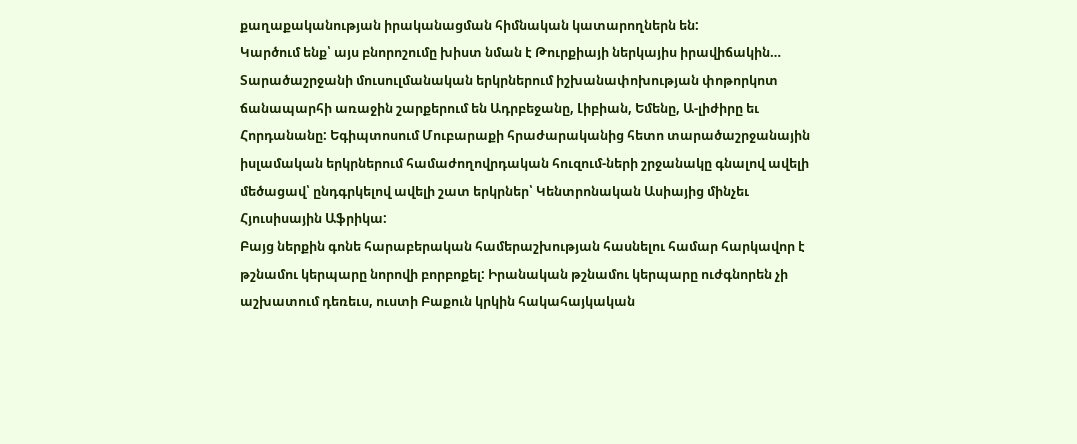քաղաքականության իրականացման հիմնական կատարողներն են:
Կարծում ենք՝ այս բնորոշումը խիստ նման է Թուրքիայի ներկայիս իրավիճակին…
Տարածաշրջանի մուսուլմանական երկրներում իշխանափոխության փոթորկոտ ճանապարհի առաջին շարքերում են Ադրբեջանը, Լիբիան, Եմենը, Ա-լիժիրը եւ Հորդանանը: Եգիպտոսում Մուբարաքի հրաժարականից հետո տարածաշրջանային իսլամական երկրներում համաժողովրդական հուզում-ների շրջանակը գնալով ավելի մեծացավ՝ ընդգրկելով ավելի շատ երկրներ՝ Կենտրոնական Ասիայից մինչեւ Հյուսիսային Աֆրիկա:
Բայց ներքին գոնե հարաբերական համերաշխության հասնելու համար հարկավոր է թշնամու կերպարը նորովի բորբոքել: Իրանական թշնամու կերպարը ուժգնորեն չի աշխատում դեռեւս, ուստի Բաքուն կրկին հակահայկական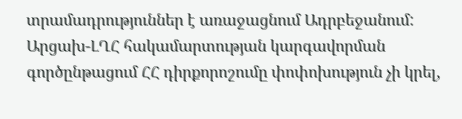տրամադրություններ է առաջացնում Ադրբեջանում:
Արցախ-ԼՂՀ հակամարտության կարգավորման գործընթացում ՀՀ դիրքորոշումը փոփոխություն չի կրել,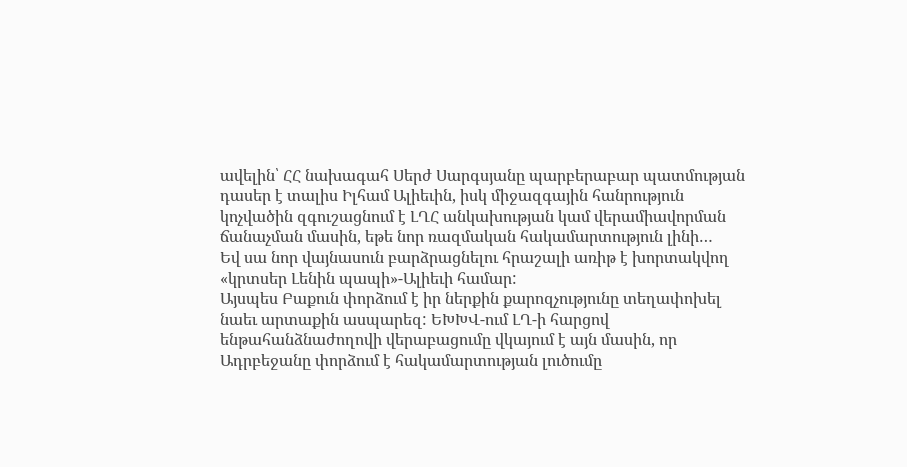ավելին՝ ՀՀ նախագահ Սերժ Սարգսյանը պարբերաբար պատմության դասեր է տալիս Իլհամ Ալիեւին, իսկ միջազգային հանրություն կոչվածին զգուշացնում է ԼՂՀ անկախության կամ վերամիավորման ճանաչման մասին, եթե նոր ռազմական հակամարտություն լինի…
Եվ սա նոր վայնասուն բարձրացնելու հրաշալի առիթ է խորտակվող «կրտսեր Լենին պապի»-Ալիեւի համար:
Այսպես Բաքուն փորձում է իր ներքին քարոզչությունը տեղափոխել նաեւ արտաքին ասպարեզ: ԵԽԽՎ-ում ԼՂ-ի հարցով ենթահանձնաժողովի վերաբացումը վկայում է այն մասին, որ Ադրբեջանը փորձում է հակամարտության լուծումը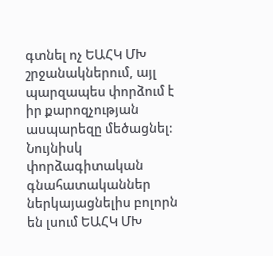գտնել ոչ ԵԱՀԿ ՄԽ շրջանակներում, այլ պարզապես փորձում է իր քարոզչության ասպարեզը մեծացնել: Նույնիսկ փորձագիտական գնահատականներ ներկայացնելիս բոլորն են լսում ԵԱՀԿ ՄԽ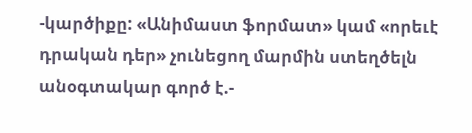-կարծիքը: «Անիմաստ ֆորմատ» կամ «որեւէ դրական դեր» չունեցող մարմին ստեղծելն անօգտակար գործ է.-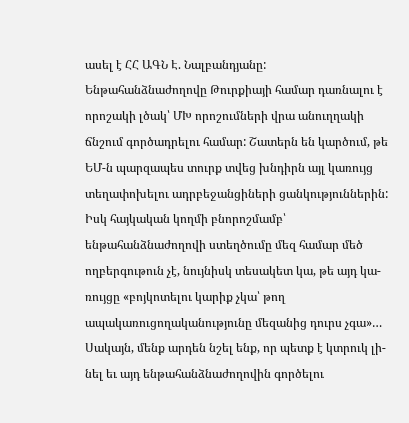ասել է ՀՀ ԱԳՆ Է. Նալբանդյանը:
Ենթահանձնաժողովը Թուրքիայի համար դառնալու է որոշակի լծակ՝ ՄԽ որոշումների վրա անուղղակի ճնշում գործադրելու համար: Շատերն են կարծում, թե ԵՄ-ն պարզապես տուրք տվեց խնդիրն այլ կառույց տեղափոխելու ադրբեջանցիների ցանկություններին:
Իսկ հայկական կողմի բնորոշմամբ՝ ենթահանձնաժողովի ստեղծումը մեզ համար մեծ ողբերգութուն չէ, նույնիսկ տեսակետ կա, թե այդ կա-ռույցը «բոյկոտելու կարիք չկա՝ թող ապակառուցողականությունը մեզանից դուրս չգա»… Սակայն, մենք արդեն նշել ենք, որ պետք է կտրուկ լի-նել եւ այդ ենթահանձնաժողովին գործելու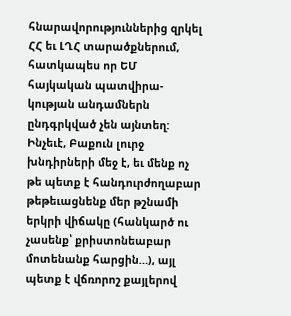հնարավորություններից զրկել ՀՀ եւ ԼՂՀ տարածքներում, հատկապես որ ԵՄ հայկական պատվիրա-կության անդամներն ընդգրկված չեն այնտեղ:
Ինչեւէ, Բաքուն լուրջ խնդիրների մեջ է, եւ մենք ոչ թե պետք է հանդուրժողաբար թեթեւացնենք մեր թշնամի երկրի վիճակը (հանկարծ ու չասենք՝ քրիստոնեաբար մոտենանք հարցին…), այլ պետք է վճռորոշ քայլերով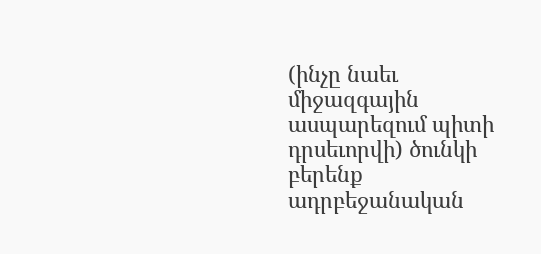(ինչը նաեւ միջազգային ասպարեզում պիտի դրսեւորվի) ծունկի բերենք ադրբեջանական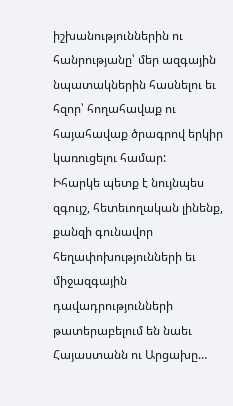իշխանություններին ու հանրությանը՝ մեր ազգային նպատակներին հասնելու եւ հզոր՝ հողահավաք ու հայահավաք ծրագրով երկիր կառուցելու համար:
Իհարկե պետք է նույնպես զգույշ, հետեւողական լինենք, քանզի գունավոր հեղափոխությունների եւ միջազգային դավադրությունների թատերաբելում են նաեւ Հայաստանն ու Արցախը…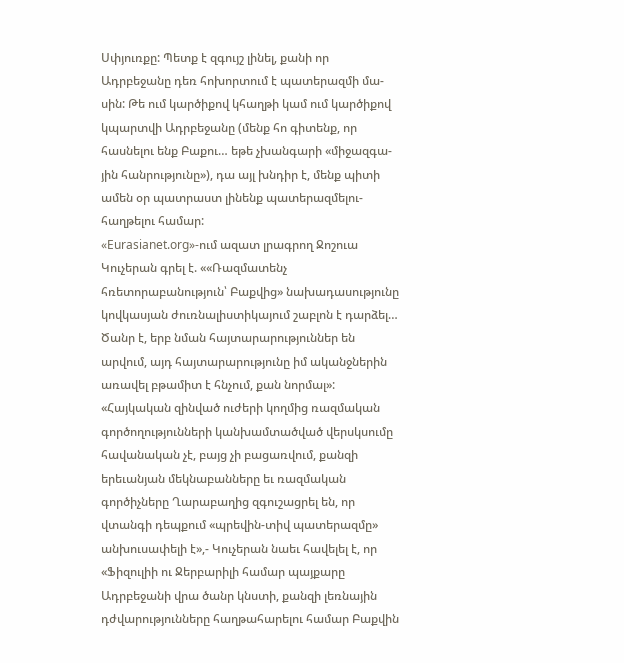Սփյուռքը: Պետք է զգույշ լինել, քանի որ Ադրբեջանը դեռ հոխորտում է պատերազմի մա-սին: Թե ում կարծիքով կհաղթի կամ ում կարծիքով կպարտվի Ադրբեջանը (մենք հո գիտենք, որ հասնելու ենք Բաքու… եթե չխանգարի «միջազգա-յին հանրությունը»), դա այլ խնդիր է, մենք պիտի ամեն օր պատրաստ լինենք պատերազմելու-հաղթելու համար:
«Eurasianet.org»-ում ազատ լրագրող Ջոշուա Կուչերան գրել է. ««Ռազմատենչ հռետորաբանություն՝ Բաքվից» նախադասությունը կովկասյան ժուռնալիստիկայում շաբլոն է դարձել… Ծանր է, երբ նման հայտարարություններ են արվում, այդ հայտարարությունը իմ ականջներին առավել բթամիտ է հնչում, քան նորմալ»: «Հայկական զինված ուժերի կողմից ռազմական գործողությունների կանխամտածված վերսկսումը հավանական չէ, բայց չի բացառվում, քանզի երեւանյան մեկնաբանները եւ ռազմական գործիչները Ղարաբաղից զգուշացրել են, որ վտանգի դեպքում «պրեվին-տիվ պատերազմը» անխուսափելի է»,- Կուչերան նաեւ հավելել է, որ «Ֆիզուլիի ու Ջերբարիլի համար պայքարը Ադրբեջանի վրա ծանր կնստի, քանզի լեռնային դժվարությունները հաղթահարելու համար Բաքվին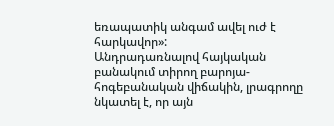եռապատիկ անգամ ավել ուժ է հարկավոր»:
Անդրադառնալով հայկական բանակում տիրող բարոյա-հոգեբանական վիճակին, լրագրողը նկատել է, որ այն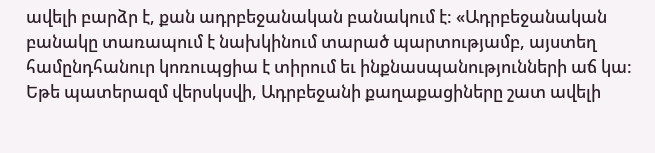ավելի բարձր է, քան ադրբեջանական բանակում է: «Ադրբեջանական բանակը տառապում է նախկինում տարած պարտությամբ, այստեղ համընդհանուր կոռուպցիա է տիրում եւ ինքնասպանությունների աճ կա: Եթե պատերազմ վերսկսվի, Ադրբեջանի քաղաքացիները շատ ավելի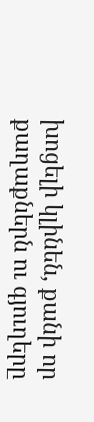խոցելի կլինեն, քանի որ քաղաքներն ու գյուղերը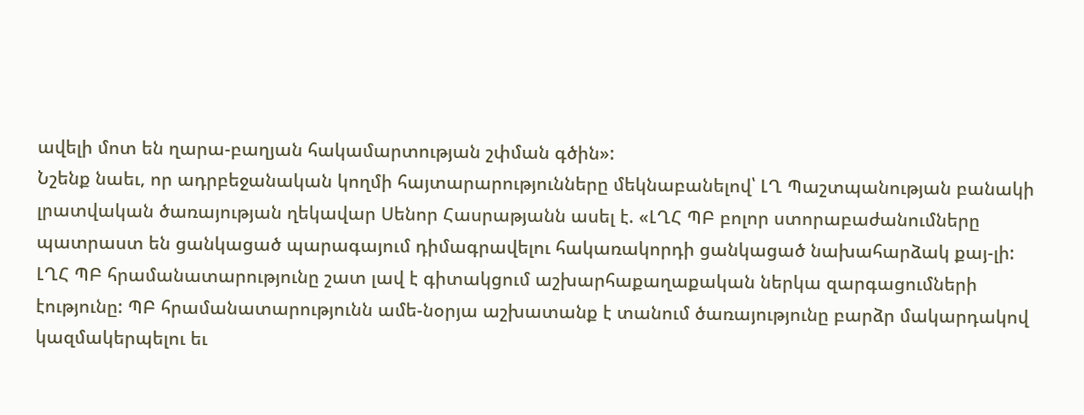ավելի մոտ են ղարա-բաղյան հակամարտության շփման գծին»:
Նշենք նաեւ, որ ադրբեջանական կողմի հայտարարությունները մեկնաբանելով՝ ԼՂ Պաշտպանության բանակի լրատվական ծառայության ղեկավար Սենոր Հասրաթյանն ասել է. «ԼՂՀ ՊԲ բոլոր ստորաբաժանումները պատրաստ են ցանկացած պարագայում դիմագրավելու հակառակորդի ցանկացած նախահարձակ քայ-լի: ԼՂՀ ՊԲ հրամանատարությունը շատ լավ է գիտակցում աշխարհաքաղաքական ներկա զարգացումների էությունը: ՊԲ հրամանատարությունն ամե-նօրյա աշխատանք է տանում ծառայությունը բարձր մակարդակով կազմակերպելու եւ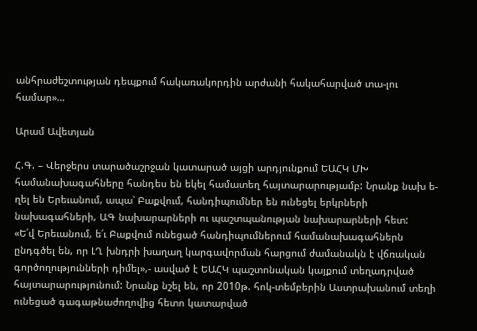անհրաժեշտության դեպքում հակառակորդին արժանի հակահարված տա-լու համար»…

Արամ Ավետյան

Հ.Գ. – Վերջերս տարածաշրջան կատարած այցի արդյունքում ԵԱՀԿ ՄԽ համանախագահները հանդես են եկել համատեղ հայտարարությամբ: Նրանք նախ ե-ղել են Երեւանում, ապա՝ Բաքվում, հանդիպումներ են ունեցել երկրների նախագահների, ԱԳ նախարարների ու պաշտպանության նախարարների հետ:
«Ե՛վ Երեւանում, ե՛ւ Բաքվում ունեցած հանդիպումներում համանախագահներն ընդգծել են, որ ԼՂ խնդրի խաղաղ կարգավորման հարցում ժամանակն է վճռական գործողությունների դիմել»,- ասված է ԵԱՀԿ պաշտոնական կայքում տեղադրված հայտարարությունում: Նրանք նշել են, որ 2010թ. հոկ-տեմբերին Աստրախանում տեղի ունեցած գագաթնաժողովից հետո կատարված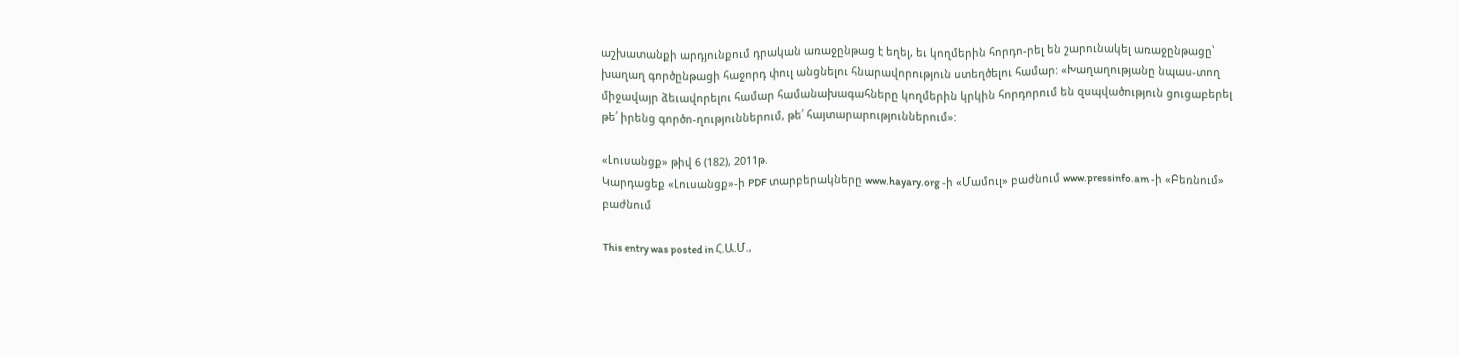աշխատանքի արդյունքում դրական առաջընթաց է եղել, եւ կողմերին հորդո-րել են շարունակել առաջընթացը՝ խաղաղ գործընթացի հաջորդ փուլ անցնելու հնարավորություն ստեղծելու համար: «Խաղաղությանը նպաս-տող միջավայր ձեւավորելու համար համանախագահները կողմերին կրկին հորդորում են զսպվածություն ցուցաբերել թե՛ իրենց գործո-ղություններում, թե՛ հայտարարություններում»:

«Լուսանցք» թիվ 6 (182), 2011թ.
Կարդացեք «Լուսանցք»-ի PDF տարբերակները www.hayary.org -ի «Մամուլ» բաժնում www.pressinfo.am -ի «Բեռնում» բաժնում

This entry was posted in Հ.Ա.Մ.,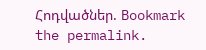Հոդվածներ. Bookmark the permalink.